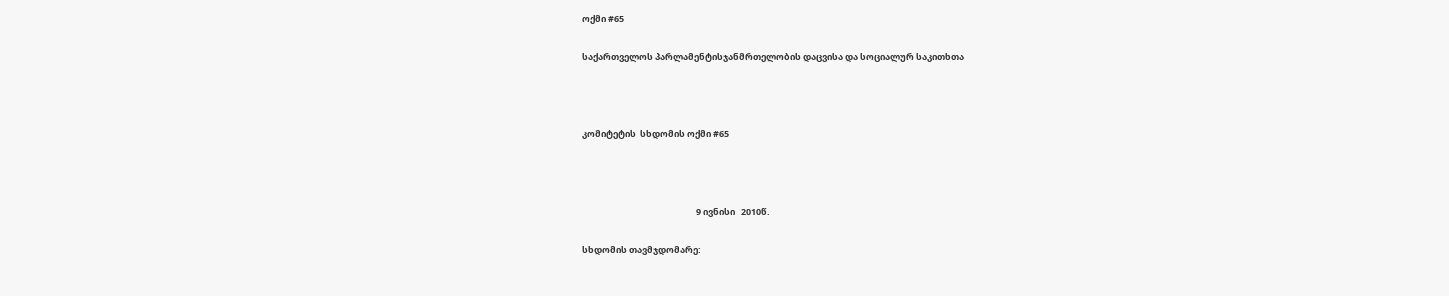ოქმი #65

საქართველოს პარლამენტისჯანმრთელობის დაცვისა და სოციალურ საკითხთა



კომიტეტის  სხდომის ოქმი #65



                                                         9 ივნისი   2010წ.

სხდომის თავმჯდომარე: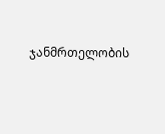ჯანმრთელობის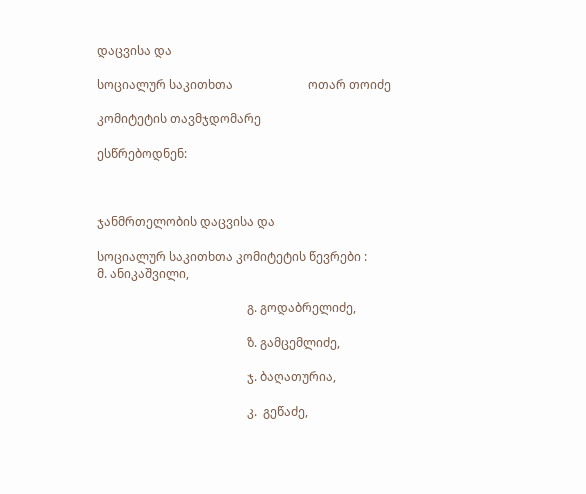დაცვისა და

სოციალურ საკითხთა                         ოთარ თოიძე

კომიტეტის თავმჯდომარე

ესწრებოდნენ:



ჯანმრთელობის დაცვისა და

სოციალურ საკითხთა კომიტეტის წევრები :        მ. ანიკაშვილი,

                                                  გ. გოდაბრელიძე,

                                                  ზ. გამცემლიძე,

                                                  ჯ. ბაღათურია,

                                                  კ.  გეწაძე,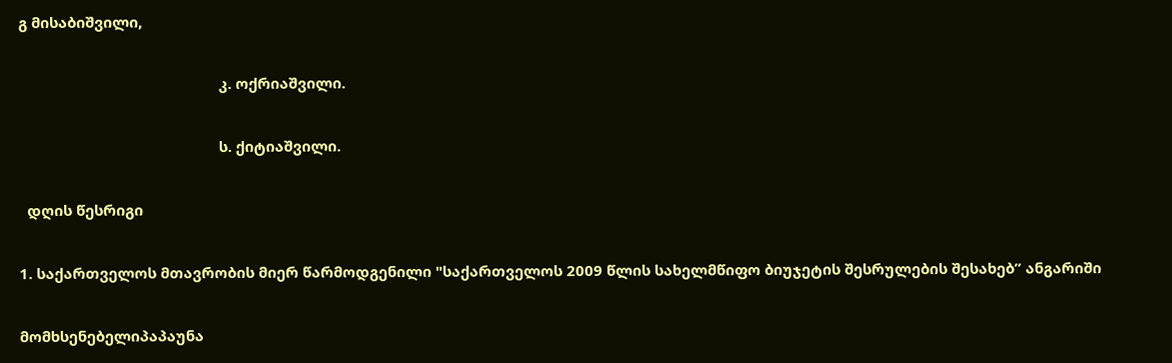გ მისაბიშვილი,

                                                  კ. ოქრიაშვილი.

                                                  ს. ქიტიაშვილი.

  დღის წესრიგი

1. საქართველოს მთავრობის მიერ წარმოდგენილი "საქართველოს 2009 წლის სახელმწიფო ბიუჯეტის შესრულების შესახებ” ანგარიში

მომხსენებელიპაპაუნა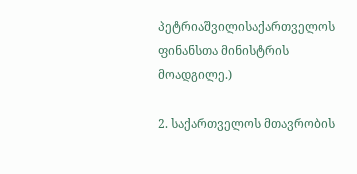პეტრიაშვილისაქართველოს ფინანსთა მინისტრის მოადგილე.)

2. საქართველოს მთავრობის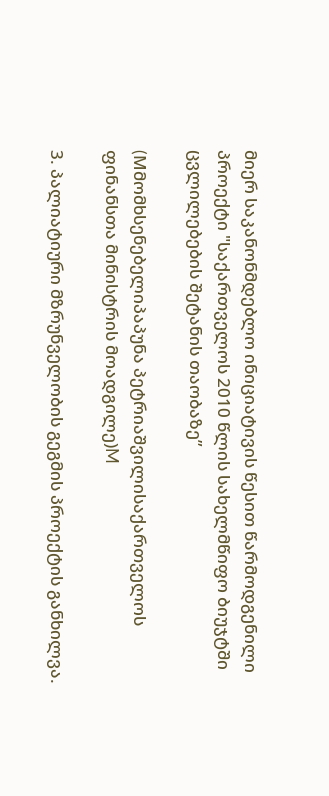მიერ საკანონმდებლო ინიციატივის წესით წარმოდგენილი პროექტი "საქართველოს 2010 წლის სახელმწიფო ბიუჯტში ცვლილებების შეტანის თაობაზე”

(Mმომხსენებელიპაპუნა პეტრიაშვილისაქართველოს ფინანსთა მინისტრის მოადგილე)M

3. პალიატიური მზრუნველობის გეგმის პროექტის განხილვა.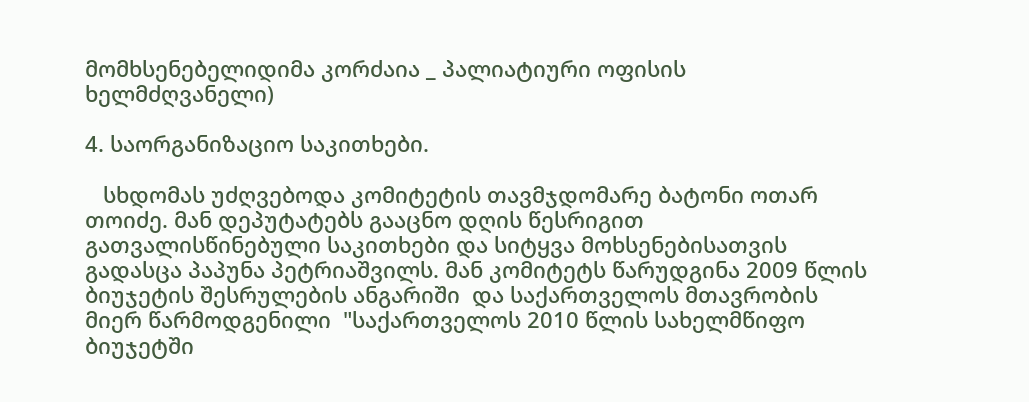მომხსენებელიდიმა კორძაია _ პალიატიური ოფისის ხელმძღვანელი)

4. საორგანიზაციო საკითხები.

   სხდომას უძღვებოდა კომიტეტის თავმჯდომარე ბატონი ოთარ თოიძე. მან დეპუტატებს გააცნო დღის წესრიგით გათვალისწინებული საკითხები და სიტყვა მოხსენებისათვის გადასცა პაპუნა პეტრიაშვილს. მან კომიტეტს წარუდგინა 2009 წლის ბიუჯეტის შესრულების ანგარიში  და საქართველოს მთავრობის მიერ წარმოდგენილი  "საქართველოს 2010 წლის სახელმწიფო ბიუჯეტში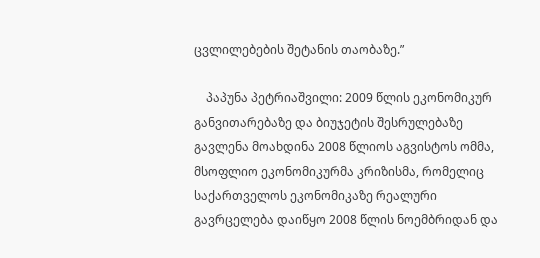ცვლილებების შეტანის თაობაზე.”

    პაპუნა პეტრიაშვილი: 2009 წლის ეკონომიკურ განვითარებაზე და ბიუჯეტის შესრულებაზე გავლენა მოახდინა 2008 წლიოს აგვისტოს ომმა, მსოფლიო ეკონომიკურმა კრიზისმა, რომელიც საქართველოს ეკონომიკაზე რეალური გავრცელება დაიწყო 2008 წლის ნოემბრიდან და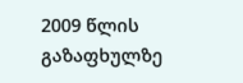2009 წლის გაზაფხულზე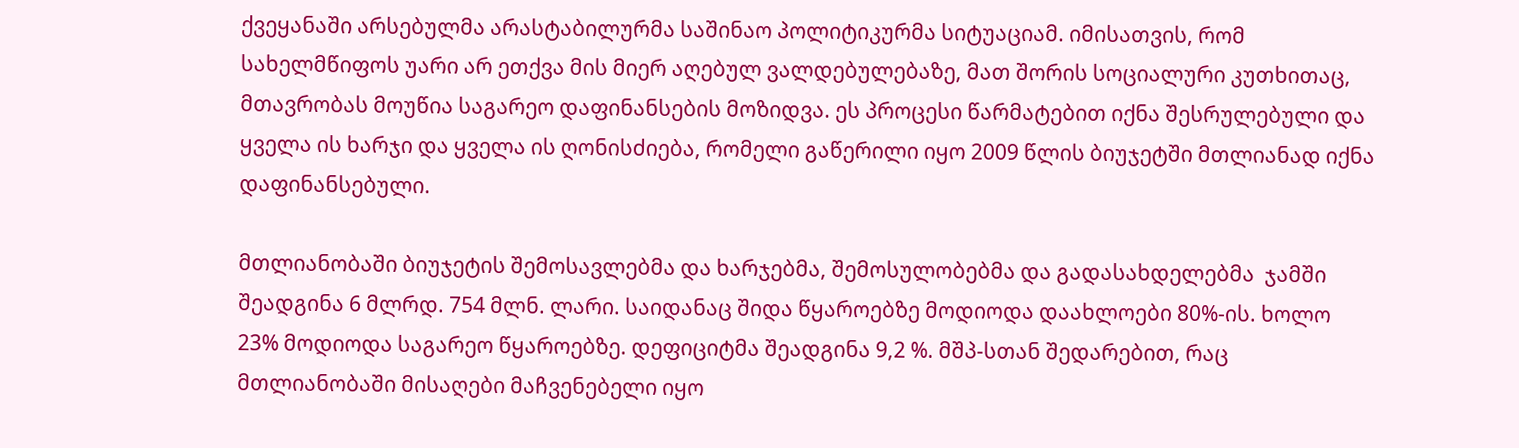ქვეყანაში არსებულმა არასტაბილურმა საშინაო პოლიტიკურმა სიტუაციამ. იმისათვის, რომ სახელმწიფოს უარი არ ეთქვა მის მიერ აღებულ ვალდებულებაზე, მათ შორის სოციალური კუთხითაც, მთავრობას მოუწია საგარეო დაფინანსების მოზიდვა. ეს პროცესი წარმატებით იქნა შესრულებული და ყველა ის ხარჯი და ყველა ის ღონისძიება, რომელი გაწერილი იყო 2009 წლის ბიუჯეტში მთლიანად იქნა დაფინანსებული.

მთლიანობაში ბიუჯეტის შემოსავლებმა და ხარჯებმა, შემოსულობებმა და გადასახდელებმა  ჯამში შეადგინა 6 მლრდ. 754 მლნ. ლარი. საიდანაც შიდა წყაროებზე მოდიოდა დაახლოები 80%-ის. ხოლო  23% მოდიოდა საგარეო წყაროებზე. დეფიციტმა შეადგინა 9,2 %. მშპ-სთან შედარებით, რაც მთლიანობაში მისაღები მაჩვენებელი იყო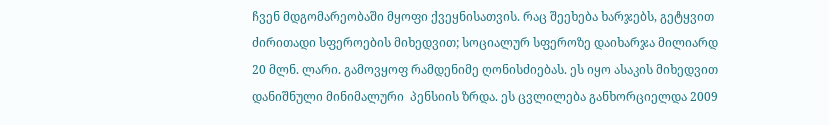ჩვენ მდგომარეობაში მყოფი ქვეყნისათვის. რაც შეეხება ხარჯებს, გეტყვით ძირითადი სფეროების მიხედვით; სოციალურ სფეროზე დაიხარჯა მილიარდ 20 მლნ. ლარი. გამოვყოფ რამდენიმე ღონისძიებას. ეს იყო ასაკის მიხედვით დანიშნული მინიმალური  პენსიის ზრდა. ეს ცვლილება განხორციელდა 2009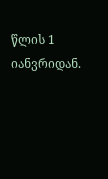წლის 1 იანვრიდან.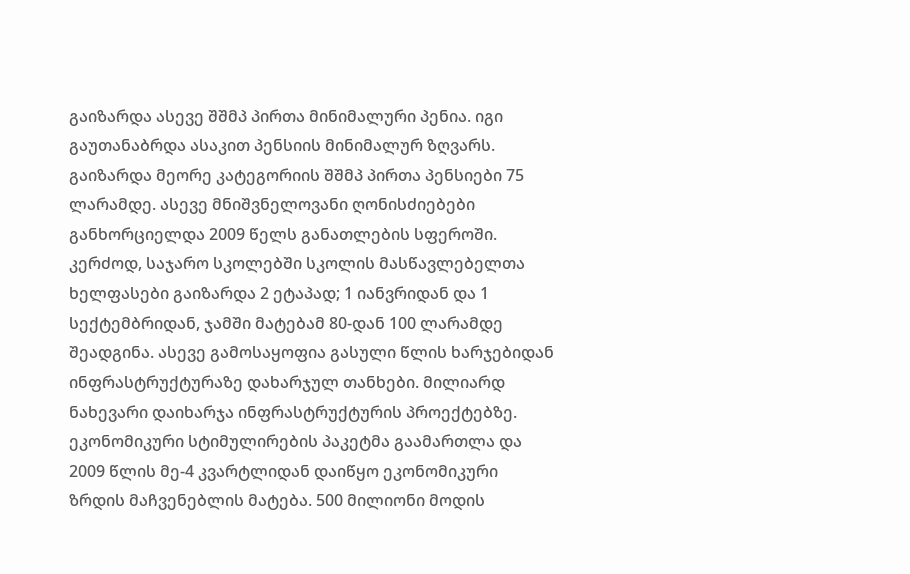გაიზარდა ასევე შშმპ პირთა მინიმალური პენია. იგი გაუთანაბრდა ასაკით პენსიის მინიმალურ ზღვარს. გაიზარდა მეორე კატეგორიის შშმპ პირთა პენსიები 75 ლარამდე. ასევე მნიშვნელოვანი ღონისძიებები განხორციელდა 2009 წელს განათლების სფეროში. კერძოდ, საჯარო სკოლებში სკოლის მასწავლებელთა ხელფასები გაიზარდა 2 ეტაპად; 1 იანვრიდან და 1 სექტემბრიდან, ჯამში მატებამ 80-დან 100 ლარამდე შეადგინა. ასევე გამოსაყოფია გასული წლის ხარჯებიდან ინფრასტრუქტურაზე დახარჯულ თანხები. მილიარდ ნახევარი დაიხარჯა ინფრასტრუქტურის პროექტებზე. ეკონომიკური სტიმულირების პაკეტმა გაამართლა და 2009 წლის მე-4 კვარტლიდან დაიწყო ეკონომიკური ზრდის მაჩვენებლის მატება. 500 მილიონი მოდის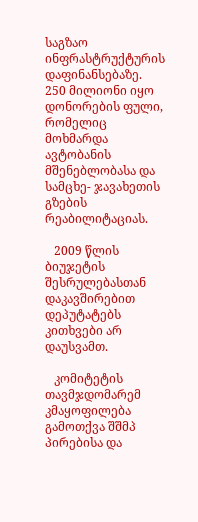საგზაო ინფრასტრუქტურის დაფინანსებაზე. 250 მილიონი იყო დონორების ფული, რომელიც მოხმარდა ავტობანის მშენებლობასა და სამცხე- ჯავახეთის გზების რეაბილიტაციას.

   2009 წლის ბიუჯეტის შესრულებასთან დაკავშირებით დეპუტატებს კითხვები არ დაუსვამთ.

   კომიტეტის თავმჯდომარემ კმაყოფილება გამოთქვა შშმპ პირებისა და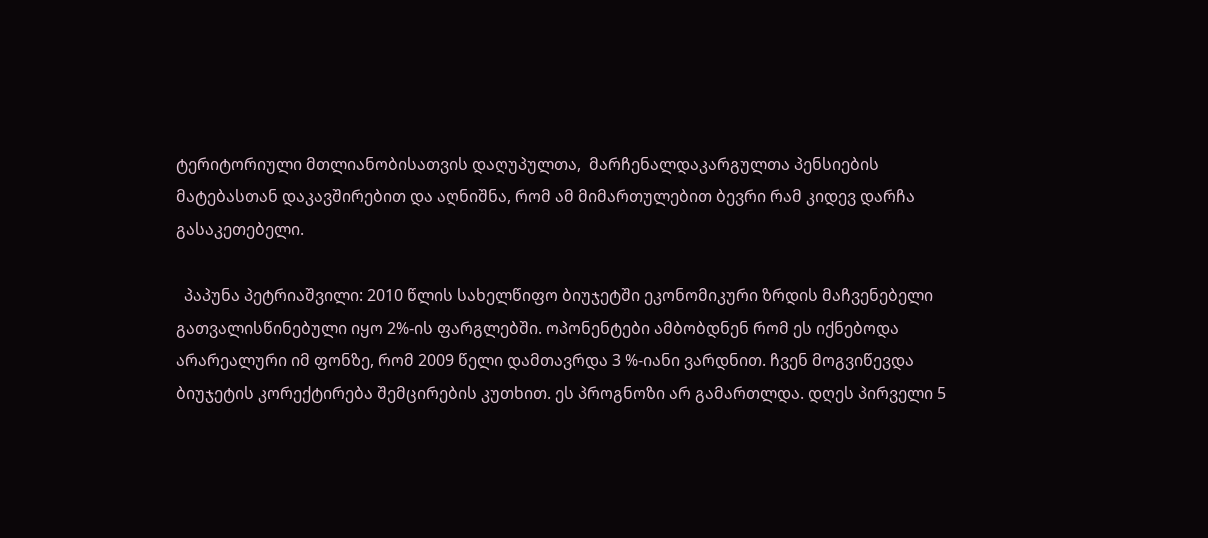ტერიტორიული მთლიანობისათვის დაღუპულთა,  მარჩენალდაკარგულთა პენსიების მატებასთან დაკავშირებით და აღნიშნა, რომ ამ მიმართულებით ბევრი რამ კიდევ დარჩა გასაკეთებელი.

  პაპუნა პეტრიაშვილი: 2010 წლის სახელწიფო ბიუჯეტში ეკონომიკური ზრდის მაჩვენებელი გათვალისწინებული იყო 2%-ის ფარგლებში. ოპონენტები ამბობდნენ რომ ეს იქნებოდა არარეალური იმ ფონზე, რომ 2009 წელი დამთავრდა 3 %-იანი ვარდნით. ჩვენ მოგვიწევდა ბიუჯეტის კორექტირება შემცირების კუთხით. ეს პროგნოზი არ გამართლდა. დღეს პირველი 5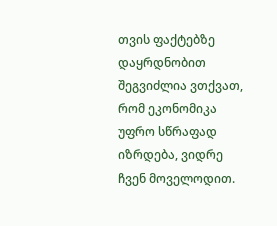თვის ფაქტებზე დაყრდნობით შეგვიძლია ვთქვათ, რომ ეკონომიკა უფრო სწრაფად იზრდება, ვიდრე ჩვენ მოველოდით.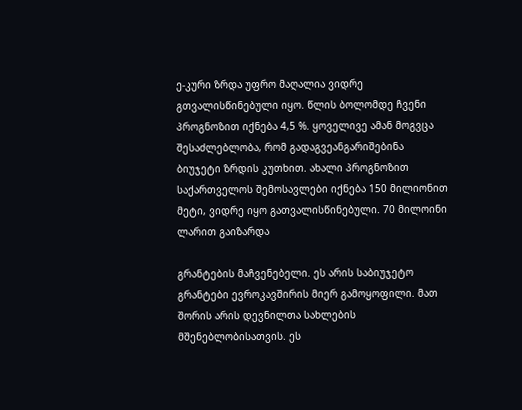ე-კური ზრდა უფრო მაღალია ვიდრე გთვალისწინებული იყო. წლის ბოლომდე ჩვენი პროგნოზით იქნება 4,5 %. ყოველივე ამან მოგვცა შესაძლებლობა, რომ გადაგვეანგარიშებინა ბიუჯეტი ზრდის კუთხით. ახალი პროგნოზით საქართველოს შემოსავლები იქნება 150 მილიონით მეტი, ვიდრე იყო გათვალისწინებული. 70 მილოინი ლარით გაიზარდა

გრანტების მაჩვენებელი. ეს არის საბიუჯეტო გრანტები ევროკავშირის მიერ გამოყოფილი. მათ შორის არის დევნილთა სახლების მშენებლობისათვის. ეს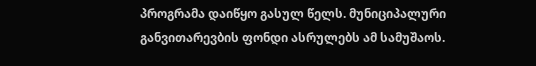პროგრამა დაიწყო გასულ წელს. მუნიციპალური განვითარევბის ფონდი ასრულებს ამ სამუშაოს.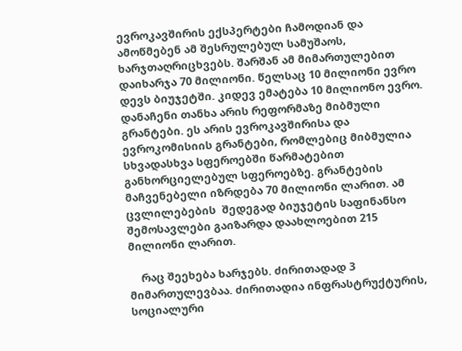ევროკავშირის ექსპერტები ჩამოდიან და ამოწმებენ ამ შესრულებულ სამუშაოს, ხარჯთაღრიცხვებს. შარშან ამ მიმართულებით დაიხარჯა 70 მილიონი. წელსაც 10 მილიონი ევრო დევს ბიუჯეტში. კიდევ ემატება 10 მილიონო ევრო. დანაჩენი თანხა არის რეფორმაზე მიბმული გრანტები. ეს არის ევროკავშირისა და ევროკომისიის გრანტები, რომლებიც მიბმულია სხვადასხვა სფეროებში წარმატებით განხორციელებულ სფეროებზე. გრანტების მაჩვენებელი იზრდება 70 მილიონი ლარით. ამ ცვლილებების  შედეგად ბიუჯეტის საფინანსო შემოსავლები გაიზარდა დაახლოებით 215 მილიონი ლარით.

    რაც შეეხება ხარჯებს. ძირითადად 3 მიმართულევბაა. ძირითადია ინფრასტრუქტურის, სოციალური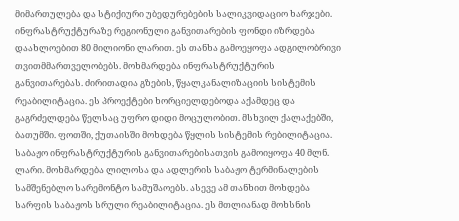მიმართულება და სტიქიური უბედურებების სალიკვიდაციო ხარჯები. ინფრასტრუქტურაზე რეგიონული განვითარების ფონდი იზრდება დაახლოებით 80 მილიონი ლარით. ეს თანხა გამოეყოფა ადგილობრივი თვითმმართველობებს. მოხმარდება ინფრასტრუქტურის განვითარებას. ძირითადია გზების, წყალკანალიზაციის სისტემის რეაბილიტაცია. ეს პროექტები ხორციელდებოდა აქამდეც და გაგრძელდება წელსაც უფრო დიდი მოცულობით. მსხვილ ქალაქებში, ბათუმში. ფოთში, ქუთაისში მოხდება წყლის სისტემის რებილიტაცია. საბაჟო ინფრასტრუქტურის განვითარებისათვის გამოიყოფა 40 მლნ. ლარი. მოხმარდება ლილოსა და ადლერის საბაჟო ტერმინალების სამშენებლო სარემონტო სამუშაოებს. ასევე ამ თანხით მოხდება სარფის საბაჟოს სრული რეაბილიტაცია. ეს მთლიანად მოხსნის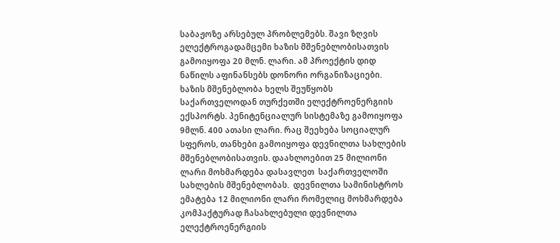საბაჟოზე არსებულ პრობლემებს. შავი ზღვის ელექტროგადამცემი ხაზის მშენებლობისათვის გამოიყოფა 20 მლნ. ლარი. ამ პროექტის დიდ ნაწილს აფინანსებს დონორი ორგანიზაციები.  ხაზის მშენებლობა ხელს შეუწყობს საქართველოდან თურქეთში ელექტროენერგიის ექსპორტს. პენიტენციალურ სისტემაზე გამოიყოფა 9მლნ. 400 ათასი ლარი. რაც შეეხება სოციალურ სფეროს, თანხები გამოიყოფა დევნილთა სახლების მშენებლობისათვის. დაახლოებით 25 მილიონი ლარი მოხმარდება დასავლეთ  საქართველოში სახლების მშენებლობას.  დევნილთა სამინისტროს ემატება 12 მილიონი ლარი რომელიც მოხმარდება კომპაქტურად ჩასახლებული დევნილთა ელექტროენერგიის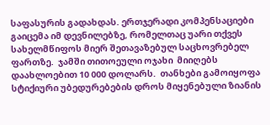საფასურის გადახდას. ერთჯერადი კომპენსაციები გაიცემა იმ დევნილებზე, რომელთაც უარი თქვეს სახელმწიფოს მიერ შეთავაზებულ საცხოვრებელ ფართზე.  ჯამში თითოეული ოჯახი  მიიღებს დაახლოებით 10 000 დოლარს.  თანხები გამოიყოფა სტიქიური უბედურებების დროს მიყენებული ზიანის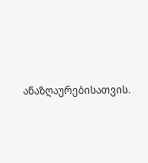ანაზღაურებისათვის.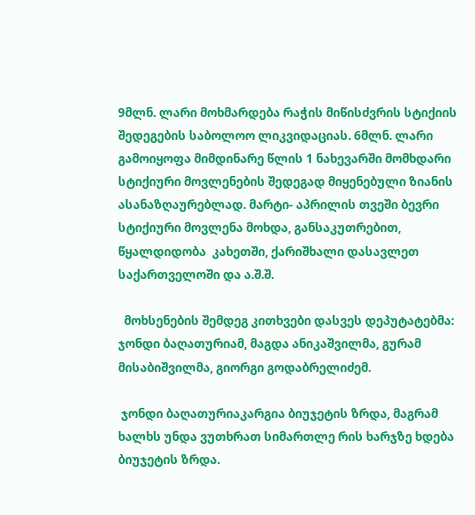9მლნ. ლარი მოხმარდება რაჭის მიწისძვრის სტიქიის შედეგების საბოლოო ლიკვიდაციას. 6მლნ. ლარი გამოიყოფა მიმდინარე წლის 1 ნახევარში მომხდარი სტიქიური მოვლენების შედეგად მიყენებული ზიანის ასანაზღაურებლად. მარტი- აპრილის თვეში ბევრი სტიქიური მოვლენა მოხდა, განსაკუთრებით, წყალდიდობა  კახეთში, ქარიშხალი დასავლეთ საქართველოში და ა.შ.შ.

  მოხსენების შემდეგ კითხვები დასვეს დეპუტატებმა: ჯონდი ბაღათურიამ, მაგდა ანიკაშვილმა, გურამ მისაბიშვილმა, გიორგი გოდაბრელიძემ.

 ჯონდი ბაღათურიაკარგია ბიუჯეტის ზრდა, მაგრამ ხალხს უნდა ვუთხრათ სიმართლე რის ხარჯზე ხდება ბიუჯეტის ზრდა.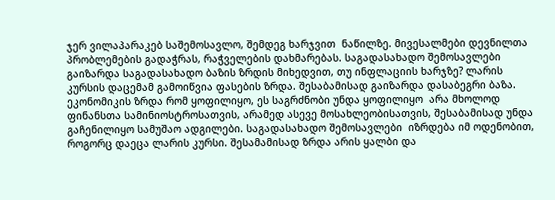ჯერ ვილაპარაკებ საშემოსავლო, შემდეგ ხარჯვით  ნაწილზე. მივესალმები დევნილთა პრობლემების გადაჭრას, რაჭველების დახმარებას. საგადასახადო შემოსავლები გაიზარდა საგადასახადო ბაზის ზრდის მიხედვით, თუ ინფლაციის ხარჯზე? ლარის კურსის დაცემამ გამოიწვია ფასების ზრდა. შესაბამისად გაიზარდა დასაბეგრი ბაზა. ეკონომიკის ზრდა რომ ყოფილიყო, ეს საგრძნობი უნდა ყოფილიყო  არა მხოლოდ ფინანსთა სამინიოსტროსათვის, არამედ ასევე მოსახლეობისათვის, შესაბამისად უნდა გაჩენილიყო სამუშაო ადგილები. საგადასახადო შემოსავლები  იზრდება იმ ოდენობით, როგორც დაეცა ლარის კურსი. შესამამისად ზრდა არის ყალბი და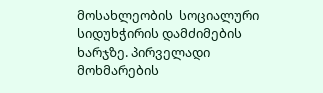მოსახლეობის  სოციალური სიდუხჭირის დამძიმების ხარჯზე. პირველადი მოხმარების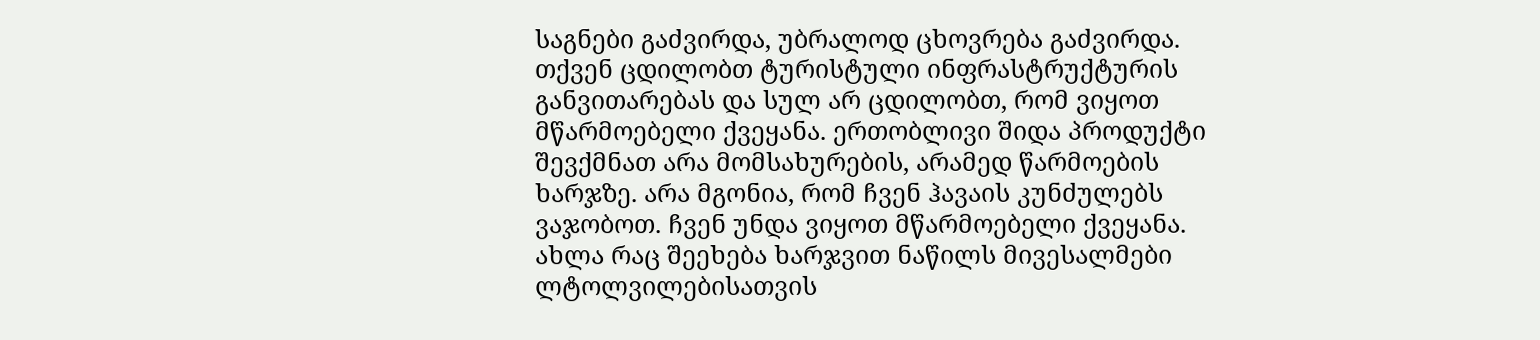საგნები გაძვირდა, უბრალოდ ცხოვრება გაძვირდა. თქვენ ცდილობთ ტურისტული ინფრასტრუქტურის განვითარებას და სულ არ ცდილობთ, რომ ვიყოთ მწარმოებელი ქვეყანა. ერთობლივი შიდა პროდუქტი შევქმნათ არა მომსახურების, არამედ წარმოების ხარჯზე. არა მგონია, რომ ჩვენ ჰავაის კუნძულებს ვაჯობოთ. ჩვენ უნდა ვიყოთ მწარმოებელი ქვეყანა. ახლა რაც შეეხება ხარჯვით ნაწილს მივესალმები ლტოლვილებისათვის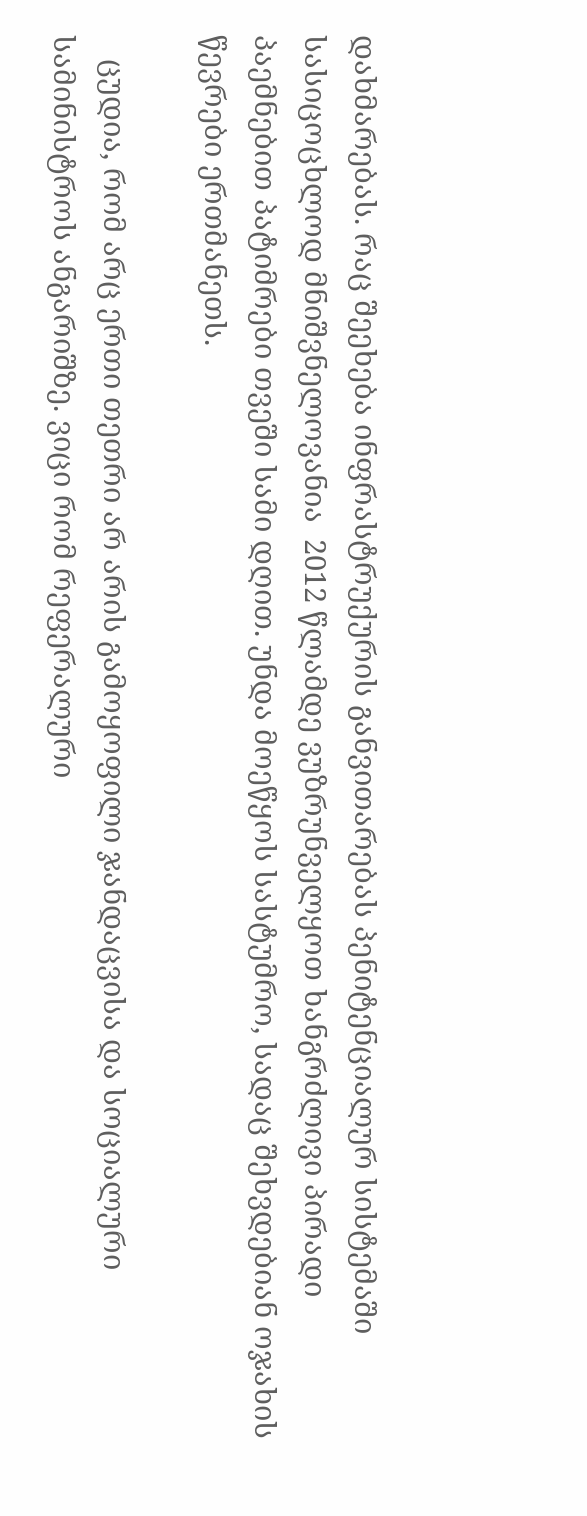დახმარებას. რაც შეეხება ინფრასტრუქურის განვითარებას პენიტენციალურ სისტემაში სასიცოცხლოდ მნიშვნელოვანია  2012 წლამდე ვუზრუნველყოთ ხანგრძლივი პირადი პაემნებით პატიმრები თვეში სამი დღით. უნდა მოეწყოს სასტუმრო, სადაც შეხვდებიან ოჯახის წევრები ერთმანეთს.

   ცუდია, რომ არც ერთი თეთრი არ არის გამოყოფილი ჯანდაცვისა და სოციალური სამინისტროს ანგარიშზე. ვიცი რომ რეფერალური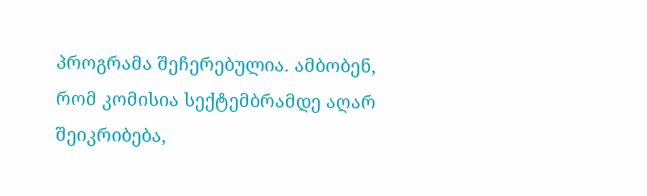პროგრამა შეჩერებულია. ამბობენ, რომ კომისია სექტემბრამდე აღარ შეიკრიბება,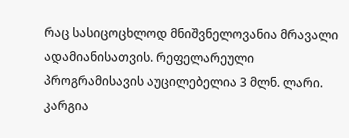რაც სასიცოცხლოდ მნიშვნელოვანია მრავალი ადამიანისათვის. რეფელარეული პროგრამისავის აუცილებელია 3 მლნ. ლარი. კარგია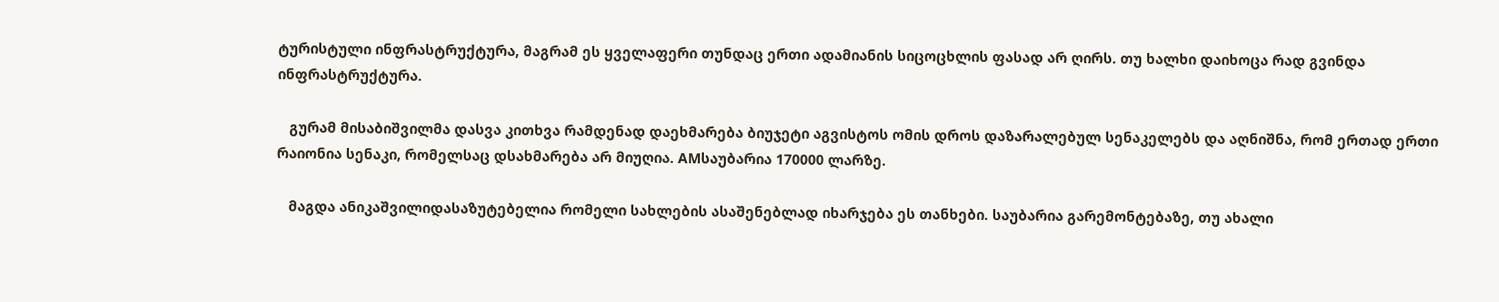ტურისტული ინფრასტრუქტურა, მაგრამ ეს ყველაფერი თუნდაც ერთი ადამიანის სიცოცხლის ფასად არ ღირს. თუ ხალხი დაიხოცა რად გვინდა ინფრასტრუქტურა.

   გურამ მისაბიშვილმა დასვა კითხვა რამდენად დაეხმარება ბიუჯეტი აგვისტოს ომის დროს დაზარალებულ სენაკელებს და აღნიშნა, რომ ერთად ერთი რაიონია სენაკი, რომელსაც დსახმარება არ მიუღია. AMსაუბარია 170000 ლარზე.

   მაგდა ანიკაშვილიდასაზუტებელია რომელი სახლების ასაშენებლად იხარჯება ეს თანხები. საუბარია გარემონტებაზე, თუ ახალი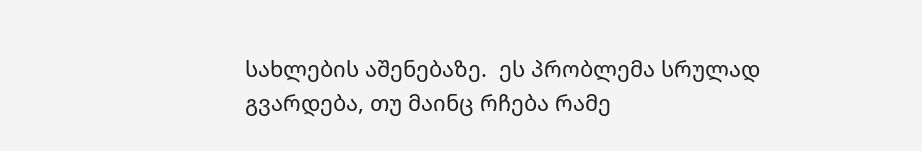სახლების აშენებაზე.  ეს პრობლემა სრულად გვარდება, თუ მაინც რჩება რამე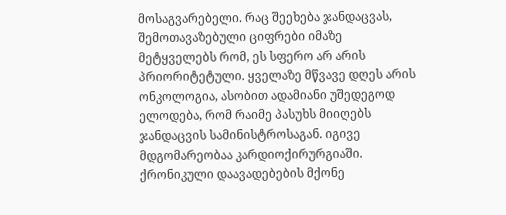მოსაგვარებელი. რაც შეეხება ჯანდაცვას, შემოთავაზებული ციფრები იმაზე  მეტყველებს რომ, ეს სფერო არ არის პრიორიტეტული. ყველაზე მწვავე დღეს არის ონკოლოგია, ასობით ადამიანი უშედეგოდ ელოდება, რომ რაიმე პასუხს მიიღებს ჯანდაცვის სამინისტროსაგან. იგივე მდგომარეობაა კარდიოქირურგიაში. ქრონიკული დაავადებების მქონე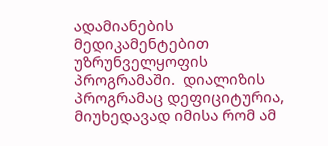ადამიანების მედიკამენტებით უზრუნველყოფის პროგრამაში.  დიალიზის პროგრამაც დეფიციტურია, მიუხედავად იმისა რომ ამ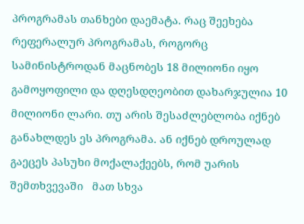პროგრამას თანხები დაემატა. რაც შეეხება რეფერალურ პროგრამას, როგორც სამინისტროდან მაცნობეს 18 მილიონი იყო გამოყოფილი და დღესდღეობით დახარჯულია 10 მილიონი ლარი. თუ არის შესაძლებლობა იქნებ განახლდეს ეს პროგრამა. ან იქნებ დროულად გაეცეს პასუხი მოქალაქეებს, რომ უარის შემთხვევაში   მათ სხვა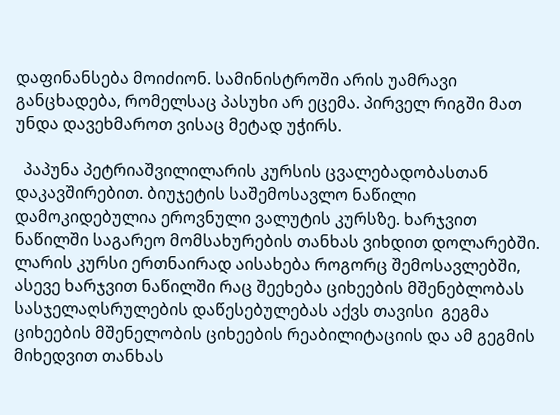დაფინანსება მოიძიონ. სამინისტროში არის უამრავი განცხადება, რომელსაც პასუხი არ ეცემა. პირველ რიგში მათ უნდა დავეხმაროთ ვისაც მეტად უჭირს.

  პაპუნა პეტრიაშვილილარის კურსის ცვალებადობასთან დაკავშირებით. ბიუჯეტის საშემოსავლო ნაწილი დამოკიდებულია ეროვნული ვალუტის კურსზე. ხარჯვით ნაწილში საგარეო მომსახურების თანხას ვიხდით დოლარებში. ლარის კურსი ერთნაირად აისახება როგორც შემოსავლებში, ასევე ხარჯვით ნაწილში რაც შეეხება ციხეების მშენებლობას სასჯელაღსრულების დაწესებულებას აქვს თავისი  გეგმა ციხეების მშენელობის ციხეების რეაბილიტაციის და ამ გეგმის მიხედვით თანხას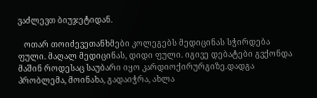ვაძლევთ ბიუჯეტიდან.

   ოთარ თოიძევეთანხმები კოლეგებს მედიცინას სჭირდება ფული. მაღალ მედიცინას, დიდი ფული. იგივე დებატები გვქონდა მაშინ როდესაც საუბარი იყო კარდიოქირურგიზე.დადგა პრობლემა, მოინახა, გადაიჭრა, ახლა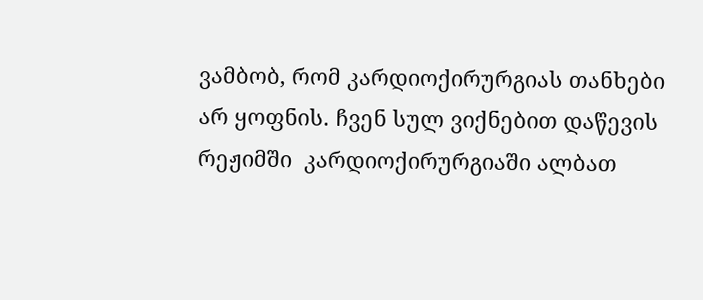ვამბობ, რომ კარდიოქირურგიას თანხები არ ყოფნის. ჩვენ სულ ვიქნებით დაწევის რეჟიმში  კარდიოქირურგიაში ალბათ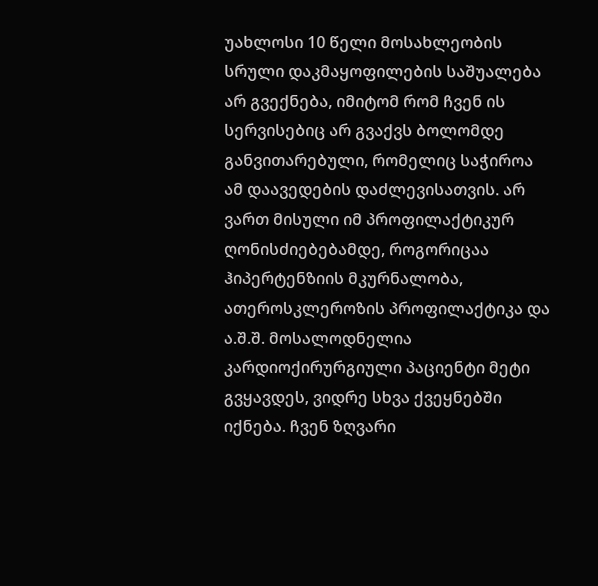უახლოსი 10 წელი მოსახლეობის სრული დაკმაყოფილების საშუალება არ გვექნება, იმიტომ რომ ჩვენ ის სერვისებიც არ გვაქვს ბოლომდე  განვითარებული, რომელიც საჭიროა ამ დაავედების დაძლევისათვის. არ ვართ მისული იმ პროფილაქტიკურ ღონისძიებებამდე, როგორიცაა  ჰიპერტენზიის მკურნალობა, ათეროსკლეროზის პროფილაქტიკა და ა.შ.შ. მოსალოდნელია კარდიოქირურგიული პაციენტი მეტი გვყავდეს, ვიდრე სხვა ქვეყნებში იქნება. ჩვენ ზღვარი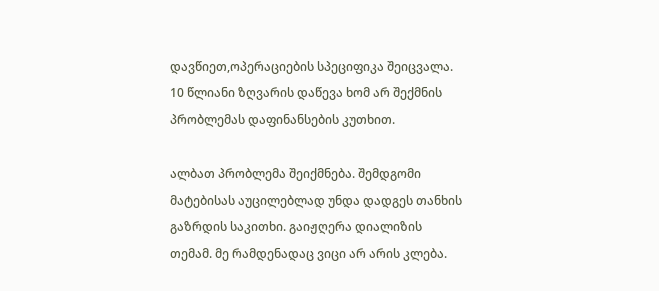დავწიეთ,ოპერაციების სპეციფიკა შეიცვალა. 10 წლიანი ზღვარის დაწევა ხომ არ შექმნის პრობლემას დაფინანსების კუთხით.

ალბათ პრობლემა შეიქმნება. შემდგომი მატებისას აუცილებლად უნდა დადგეს თანხის გაზრდის საკითხი. გაიჟღერა დიალიზის თემამ. მე რამდენადაც ვიცი არ არის კლება.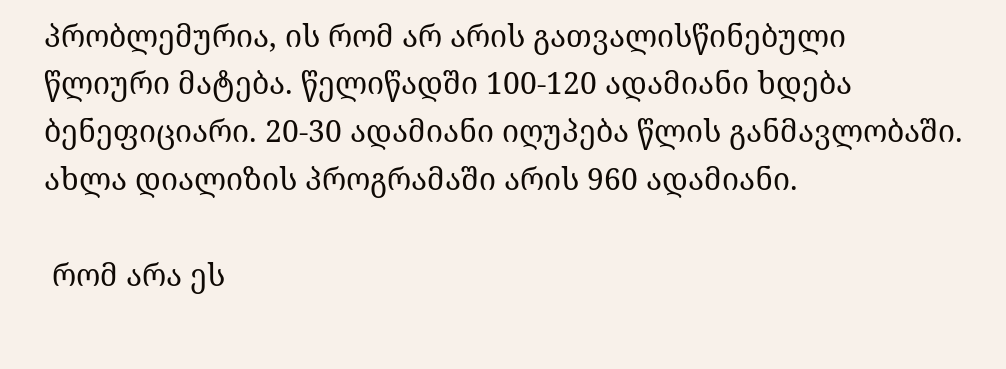პრობლემურია, ის რომ არ არის გათვალისწინებული წლიური მატება. წელიწადში 100-120 ადამიანი ხდება ბენეფიციარი. 20-30 ადამიანი იღუპება წლის განმავლობაში. ახლა დიალიზის პროგრამაში არის 960 ადამიანი.

 რომ არა ეს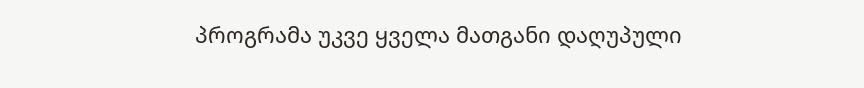პროგრამა უკვე ყველა მათგანი დაღუპული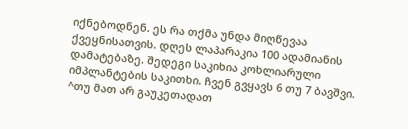იქნებოდნენ. ეს რა თქმა უნდა მიღწევაა ქვეყნისათვის. დღეს ლაპარაკია 100 ადამიანის დამატებაზე. შედეგი საკიხია კოხლიარული იმპლანტების საკითხი. ჩვენ გვყავს 6 თუ 7 ბავშვი. ^თუ მათ არ გაუკეთადათ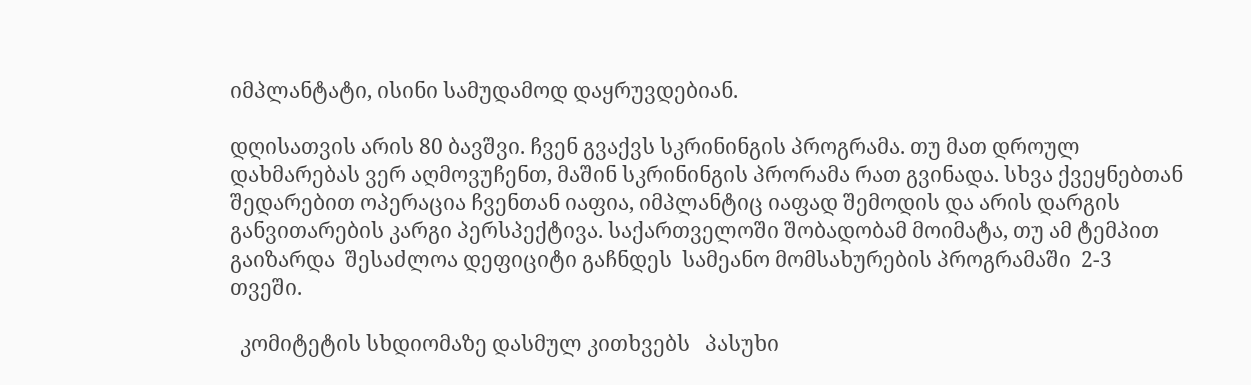იმპლანტატი, ისინი სამუდამოდ დაყრუვდებიან.

დღისათვის არის 80 ბავშვი. ჩვენ გვაქვს სკრინინგის პროგრამა. თუ მათ დროულ დახმარებას ვერ აღმოვუჩენთ, მაშინ სკრინინგის პრორამა რათ გვინადა. სხვა ქვეყნებთან შედარებით ოპერაცია ჩვენთან იაფია, იმპლანტიც იაფად შემოდის და არის დარგის განვითარების კარგი პერსპექტივა. საქართველოში შობადობამ მოიმატა, თუ ამ ტემპით გაიზარდა  შესაძლოა დეფიციტი გაჩნდეს  სამეანო მომსახურების პროგრამაში  2-3 თვეში.

  კომიტეტის სხდიომაზე დასმულ კითხვებს   პასუხი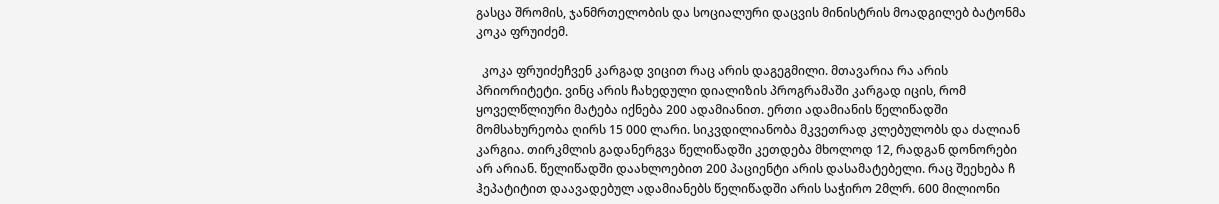გასცა შრომის, ჯანმრთელობის და სოციალური დაცვის მინისტრის მოადგილებ ბატონმა კოკა ფრუიძემ.

  კოკა ფრუიძეჩვენ კარგად ვიცით რაც არის დაგეგმილი. მთავარია რა არის პრიორიტეტი. ვინც არის ჩახედული დიალიზის პროგრამაში კარგად იცის, რომ ყოველწლიური მატება იქნება 200 ადამიანით. ერთი ადამიანის წელიწადში მომსახურეობა ღირს 15 000 ლარი. სიკვდილიანობა მკვეთრად კლებულობს და ძალიან კარგია. თირკმლის გადანერგვა წელიწადში კეთდება მხოლოდ 12, რადგან დონორები არ არიან. წელიწადში დაახლოებით 200 პაციენტი არის დასამატებელი. რაც შეეხება ჩ ჰეპატიტით დაავადებულ ადამიანებს წელიწადში არის საჭირო 2მლრ. 600 მილიონი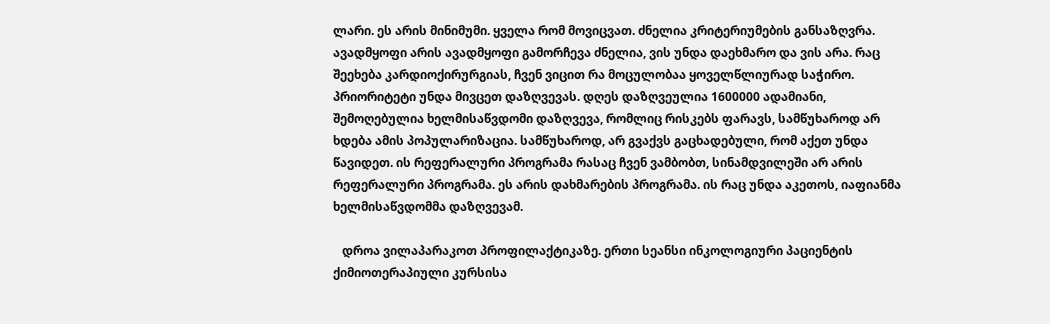ლარი. ეს არის მინიმუმი. ყველა რომ მოვიცვათ. ძნელია კრიტერიუმების განსაზღვრა. ავადმყოფი არის ავადმყოფი გამორჩევა ძნელია, ვის უნდა დაეხმარო და ვის არა. რაც შეეხება კარდიოქირურგიას, ჩვენ ვიცით რა მოცულობაა ყოველწლიურად საჭირო. პრიორიტეტი უნდა მივცეთ დაზღვევას. დღეს დაზღვეულია 1600000 ადამიანი, შემოღებულია ხელმისაწვდომი დაზღვევა, რომლიც რისკებს ფარავს, სამწუხაროდ არ ხდება ამის პოპულარიზაცია. სამწუხაროდ, არ გვაქვს გაცხადებული, რომ აქეთ უნდა წავიდეთ. ის რეფერალური პროგრამა რასაც ჩვენ ვამბობთ, სინამდვილეში არ არის რეფერალური პროგრამა. ეს არის დახმარების პროგრამა. ის რაც უნდა აკეთოს, იაფიანმა ხელმისაწვდომმა დაზღვევამ.

   დროა ვილაპარაკოთ პროფილაქტიკაზე. ერთი სეანსი ინკოლოგიური პაციენტის ქიმიოთერაპიული კურსისა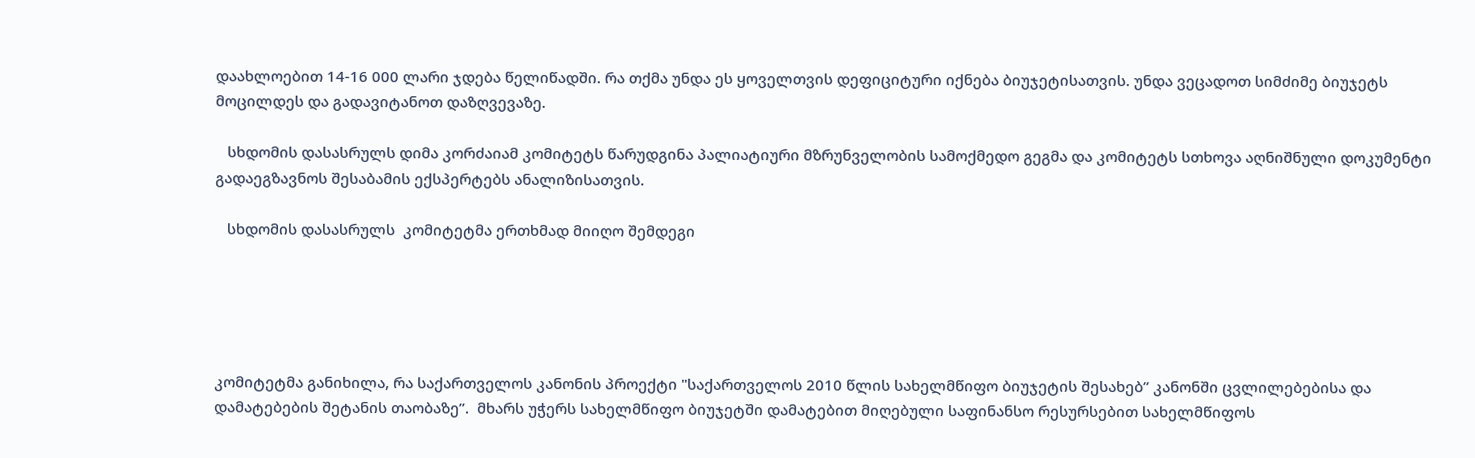დაახლოებით 14-16 000 ლარი ჯდება წელიწადში. რა თქმა უნდა ეს ყოველთვის დეფიციტური იქნება ბიუჯეტისათვის. უნდა ვეცადოთ სიმძიმე ბიუჯეტს მოცილდეს და გადავიტანოთ დაზღვევაზე.

   სხდომის დასასრულს დიმა კორძაიამ კომიტეტს წარუდგინა პალიატიური მზრუნველობის სამოქმედო გეგმა და კომიტეტს სთხოვა აღნიშნული დოკუმენტი გადაეგზავნოს შესაბამის ექსპერტებს ანალიზისათვის.

   სხდომის დასასრულს  კომიტეტმა ერთხმად მიიღო შემდეგი





კომიტეტმა განიხილა, რა საქართველოს კანონის პროექტი "საქართველოს 2010 წლის სახელმწიფო ბიუჯეტის შესახებ” კანონში ცვლილებებისა და დამატებების შეტანის თაობაზე”.  მხარს უჭერს სახელმწიფო ბიუჯეტში დამატებით მიღებული საფინანსო რესურსებით სახელმწიფოს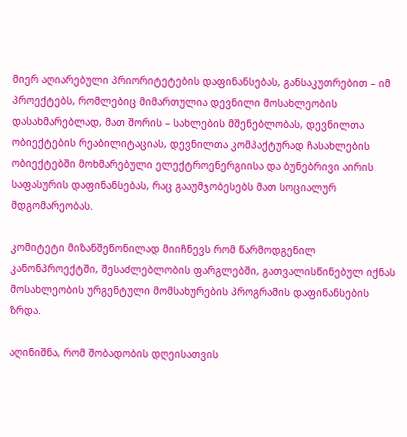მიერ აღიარებული პრიორიტეტების დაფინანსებას, განსაკუთრებით – იმ პროექტებს, რომლებიც მიმართულია დევნილი მოსახლეობის დასახმარებლად, მათ შორის – სახლების მშენებლობას, დევნილთა ობიექტების რეაბილიტაციას, დევნილთა კომპაქტურად ჩასახლების ობიექტებში მოხმარებული ელექტროენერგიისა და ბუნებრივი აირის საფასურის დაფინანსებას, რაც გააუმჯობესებს მათ სოციალურ მდგომარეობას.

კომიტეტი მიზანშეწონილად მიიჩნევს რომ წარმოდგენილ კანონპროექტში, შესაძლებლობის ფარგლებში, გათვალისწინებულ იქნას მოსახლეობის ურგენტული მომსახურების პროგრამის დაფინანსების ზრდა.

აღინიშნა, რომ შობადობის დღეისათვის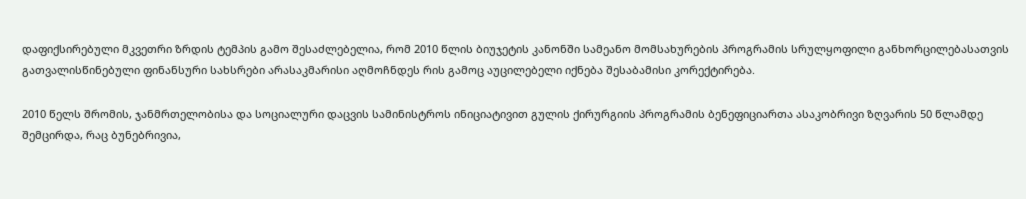დაფიქსირებული მკვეთრი ზრდის ტემპის გამო შესაძლებელია, რომ 2010 წლის ბიუჯეტის კანონში სამეანო მომსახურების პროგრამის სრულყოფილი განხორცილებასათვის გათვალისწინებული ფინანსური სახსრები არასაკმარისი აღმოჩნდეს რის გამოც აუცილებელი იქნება შესაბამისი კორექტირება.

2010 წელს შრომის, ჯანმრთელობისა და სოციალური დაცვის სამინისტროს ინიციატივით გულის ქირურგიის პროგრამის ბენეფიციართა ასაკობრივი ზღვარის 50 წლამდე შემცირდა, რაც ბუნებრივია,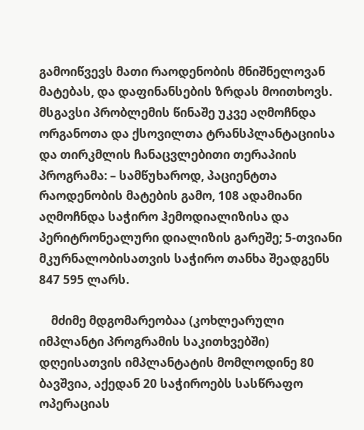გამოიწვევს მათი რაოდენობის მნიშნელოვან მატებას, და დაფინანსების ზრდას მოითხოვს. მსგავსი პრობლემის წინაშე უკვე აღმოჩნდა ორგანოთა და ქსოვილთა ტრანსპლანტაციისა და თირკმლის ჩანაცვლებითი თერაპიის პროგრამა: – სამწუხაროდ, პაციენტთა რაოდენობის მატების გამო, 108 ადამიანი აღმოჩნდა საჭირო ჰემოდიალიზისა და პერიტრონეალური დიალიზის გარეშე; 5-თვიანი მკურნალობისათვის საჭირო თანხა შეადგენს 847 595 ლარს.

    მძიმე მდგომარეობაა (კოხლეარული იმპლანტი პროგრამის საკითხვებში) დღეისათვის იმპლანტატის მომლოდინე 80 ბავშვია, აქედან 20 საჭიროებს სასწრაფო ოპერაციას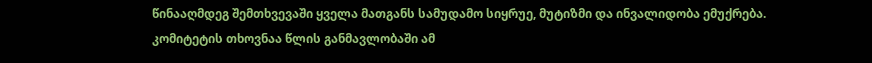წინააღმდეგ შემთხვევაში ყველა მათგანს სამუდამო სიყრუე, მუტიზმი და ინვალიდობა ემუქრება. კომიტეტის თხოვნაა წლის განმავლობაში ამ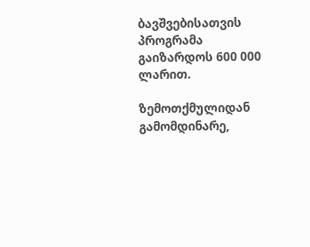ბავშვებისათვის პროგრამა გაიზარდოს 600 000 ლარით.

ზემოთქმულიდან გამომდინარე,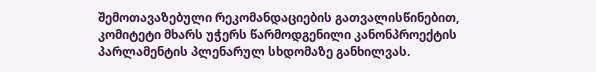შემოთავაზებული რეკომანდაციების გათვალისწინებით, კომიტეტი მხარს უჭერს წარმოდგენილი კანონპროექტის პარლამენტის პლენარულ სხდომაზე განხილვას.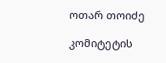ოთარ თოიძე

კომიტეტის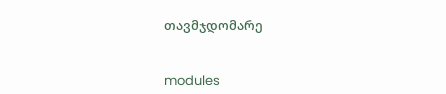თავმჯდომარე


modules